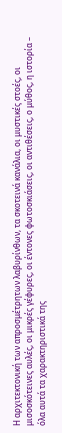Η αρχιτεκτονική των απροσμέτρητων λαβυρίνθων, τα σκοτεινά κανάλια, οι μυστικές στοές, οι μισοσκότεινες αυλές, οι μικρές γέφυρες, οι έντονες φωτοσκιάσεις, οι αντιθέσεις, ο μύθος, η ιστορία – όλα αυτά τα χαρακτηριστικά της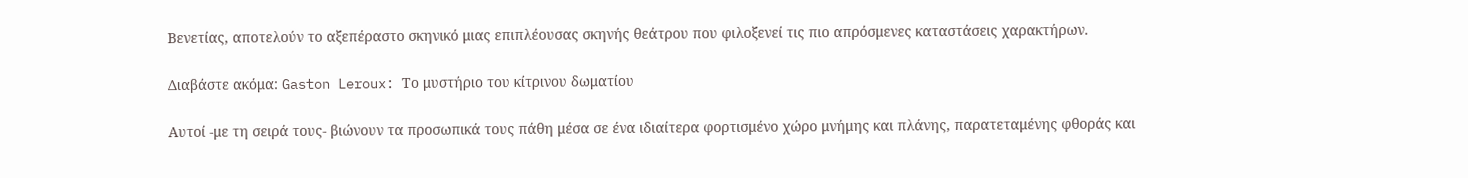Βενετίας, αποτελούν το αξεπέραστο σκηνικό μιας επιπλέουσας σκηνής θεάτρου που φιλοξενεί τις πιο απρόσμενες καταστάσεις χαρακτήρων.

Διαβάστε ακόμα: Gaston Leroux: Το μυστήριο του κίτρινου δωματίου

Αυτοί -με τη σειρά τους- βιώνουν τα προσωπικά τους πάθη μέσα σε ένα ιδιαίτερα φορτισμένο χώρο μνήμης και πλάνης, παρατεταμένης φθοράς και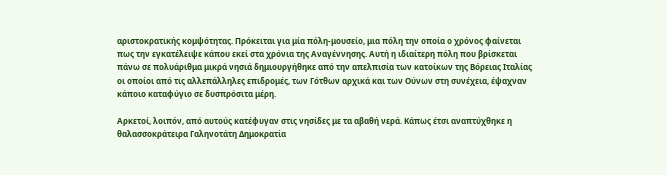αριστοκρατικής κομψότητας. Πρόκειται για μία πόλη-μουσείο, μια πόλη την οποία ο χρόνος φαίνεται πως την εγκατέλειψε κάπου εκεί στα χρόνια της Αναγέννησης. Αυτή η ιδιαίτερη πόλη που βρίσκεται πάνω σε πολυάριθμα μικρά νησιά δημιουργήθηκε από την απελπισία των κατοίκων της Βόρειας Ιταλίας οι οποίοι από τις αλλεπάλληλες επιδρομές, των Γότθων αρχικά και των Ούνων στη συνέχεια, έψαχναν κάποιο καταφύγιο σε δυσπρόσιτα μέρη.

Αρκετοί, λοιπόν, από αυτούς κατέφυγαν στις νησίδες με τα αβαθή νερά. Κάπως έτσι αναπτύχθηκε η θαλασσοκράτειρα Γαληνοτάτη Δημοκρατία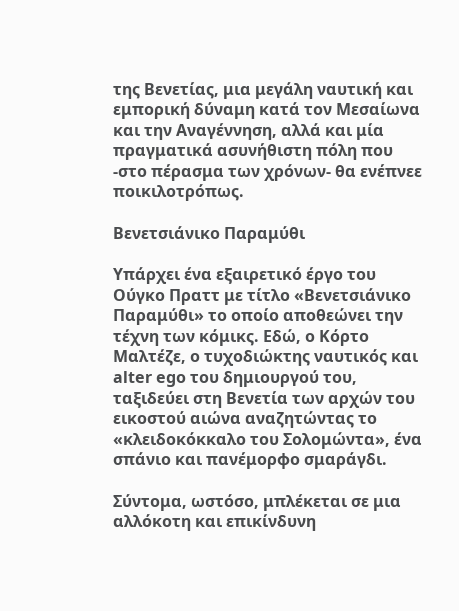της Βενετίας, μια μεγάλη ναυτική και εμπορική δύναμη κατά τον Μεσαίωνα και την Αναγέννηση, αλλά και μία πραγματικά ασυνήθιστη πόλη που -στο πέρασμα των χρόνων- θα ενέπνεε ποικιλοτρόπως.

Βενετσιάνικο Παραμύθι

Υπάρχει ένα εξαιρετικό έργο του Ούγκο Πραττ με τίτλο «Βενετσιάνικο Παραμύθι» το οποίο αποθεώνει την τέχνη των κόμικς. Εδώ, ο Κόρτο Μαλτέζε, ο τυχοδιώκτης ναυτικός και alter ego του δημιουργού του, ταξιδεύει στη Βενετία των αρχών του εικοστού αιώνα αναζητώντας το «κλειδοκόκκαλο του Σολομώντα», ένα σπάνιο και πανέμορφο σμαράγδι.

Σύντομα, ωστόσο, μπλέκεται σε μια αλλόκοτη και επικίνδυνη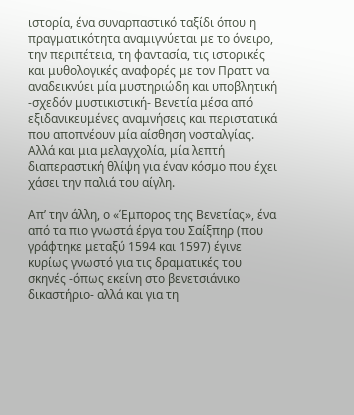ιστορία, ένα συναρπαστικό ταξίδι όπου η πραγματικότητα αναμιγνύεται με το όνειρο, την περιπέτεια, τη φαντασία, τις ιστορικές και μυθολογικές αναφορές με τον Πραττ να αναδεικνύει μία μυστηριώδη και υποβλητική -σχεδόν μυστικιστική- Βενετία μέσα από εξιδανικευμένες αναμνήσεις και περιστατικά που αποπνέουν μία αίσθηση νοσταλγίας. Αλλά και μια μελαγχολία, μία λεπτή διαπεραστική θλίψη για έναν κόσμο που έχει χάσει την παλιά του αίγλη.

Απ’ την άλλη, ο «Έμπορος της Βενετίας», ένα από τα πιο γνωστά έργα του Σαίξπηρ (που γράφτηκε μεταξύ 1594 και 1597) έγινε κυρίως γνωστό για τις δραματικές του σκηνές -όπως εκείνη στο βενετσιάνικο δικαστήριο- αλλά και για τη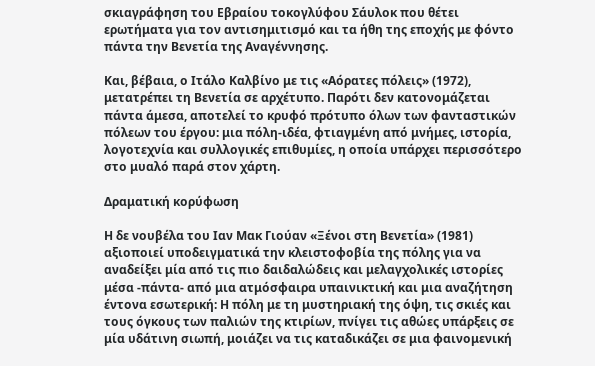σκιαγράφηση του Εβραίου τοκογλύφου Σάυλοκ που θέτει ερωτήματα για τον αντισημιτισμό και τα ήθη της εποχής με φόντο πάντα την Βενετία της Αναγέννησης.

Και, βέβαια, ο Ιτάλο Καλβίνο με τις «Αόρατες πόλεις» (1972), μετατρέπει τη Βενετία σε αρχέτυπο. Παρότι δεν κατονομάζεται πάντα άμεσα, αποτελεί το κρυφό πρότυπο όλων των φανταστικών πόλεων του έργου: μια πόλη-ιδέα, φτιαγμένη από μνήμες, ιστορία, λογοτεχνία και συλλογικές επιθυμίες, η οποία υπάρχει περισσότερο στο μυαλό παρά στον χάρτη.

Δραματική κορύφωση

Η δε νουβέλα του Ιαν Μακ Γιούαν «Ξένοι στη Βενετία» (1981) αξιοποιεί υποδειγματικά την κλειστοφοβία της πόλης για να αναδείξει μία από τις πιο δαιδαλώδεις και μελαγχολικές ιστορίες μέσα -πάντα- από μια ατμόσφαιρα υπαινικτική και μια αναζήτηση έντονα εσωτερική: Η πόλη με τη μυστηριακή της όψη, τις σκιές και τους όγκους των παλιών της κτιρίων, πνίγει τις αθώες υπάρξεις σε μία υδάτινη σιωπή, μοιάζει να τις καταδικάζει σε μια φαινομενική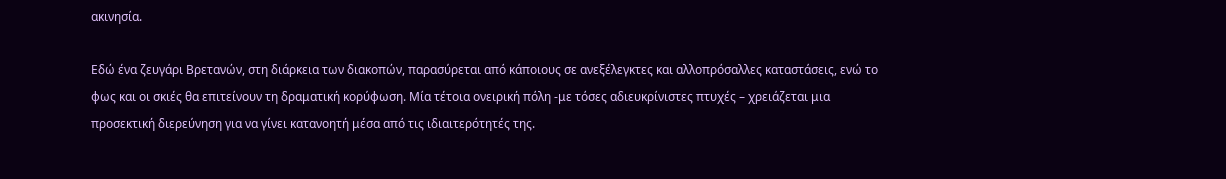ακινησία.

Εδώ ένα ζευγάρι Βρετανών, στη διάρκεια των διακοπών, παρασύρεται από κάποιους σε ανεξέλεγκτες και αλλοπρόσαλλες καταστάσεις, ενώ το φως και οι σκιές θα επιτείνουν τη δραματική κορύφωση. Μία τέτοια ονειρική πόλη -με τόσες αδιευκρίνιστες πτυχές – χρειάζεται μια προσεκτική διερεύνηση για να γίνει κατανοητή μέσα από τις ιδιαιτερότητές της.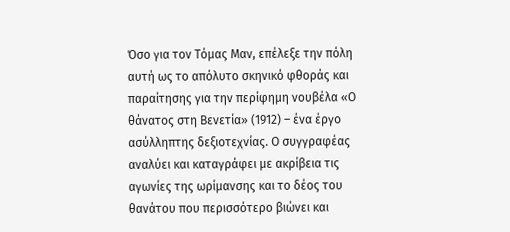Όσο για τον Τόμας Μαν, επέλεξε την πόλη αυτή ως το απόλυτο σκηνικό φθοράς και παραίτησης για την περίφημη νουβέλα «Ο θάνατος στη Βενετία» (1912) – ένα έργο ασύλληπτης δεξιοτεχνίας. Ο συγγραφέας αναλύει και καταγράφει με ακρίβεια τις αγωνίες της ωρίμανσης και το δέος του θανάτου που περισσότερο βιώνει και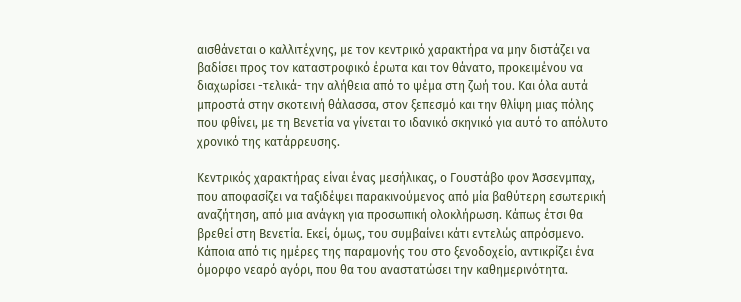αισθάνεται ο καλλιτέχνης, με τον κεντρικό χαρακτήρα να μην διστάζει να βαδίσει προς τον καταστροφικό έρωτα και τον θάνατο, προκειμένου να διαχωρίσει -τελικά- την αλήθεια από το ψέμα στη ζωή του. Και όλα αυτά μπροστά στην σκοτεινή θάλασσα, στον ξεπεσμό και την θλίψη μιας πόλης που φθίνει, με τη Βενετία να γίνεται το ιδανικό σκηνικό για αυτό το απόλυτο χρονικό της κατάρρευσης.

Κεντρικός χαρακτήρας είναι ένας μεσήλικας, ο Γουστάβο φον Άσσενμπαχ, που αποφασίζει να ταξιδέψει παρακινούμενος από μία βαθύτερη εσωτερική αναζήτηση, από μια ανάγκη για προσωπική ολοκλήρωση. Κάπως έτσι θα βρεθεί στη Βενετία. Εκεί, όμως, του συμβαίνει κάτι εντελώς απρόσμενο. Κάποια από τις ημέρες της παραμονής του στο ξενοδοχείο, αντικρίζει ένα όμορφο νεαρό αγόρι, που θα του αναστατώσει την καθημερινότητα.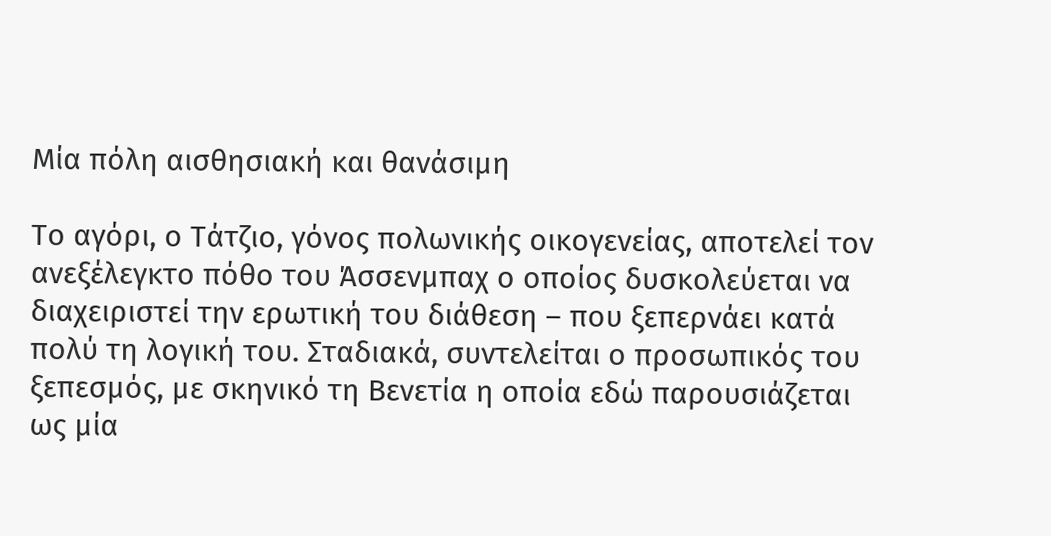Μία πόλη αισθησιακή και θανάσιμη

Το αγόρι, ο Τάτζιο, γόνος πολωνικής οικογενείας, αποτελεί τον ανεξέλεγκτο πόθο του Άσσενμπαχ ο οποίος δυσκολεύεται να διαχειριστεί την ερωτική του διάθεση – που ξεπερνάει κατά πολύ τη λογική του. Σταδιακά, συντελείται ο προσωπικός του ξεπεσμός, με σκηνικό τη Βενετία η οποία εδώ παρουσιάζεται ως μία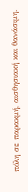πόλη σε παρακμή, αισθησιακή και θανάσιμη.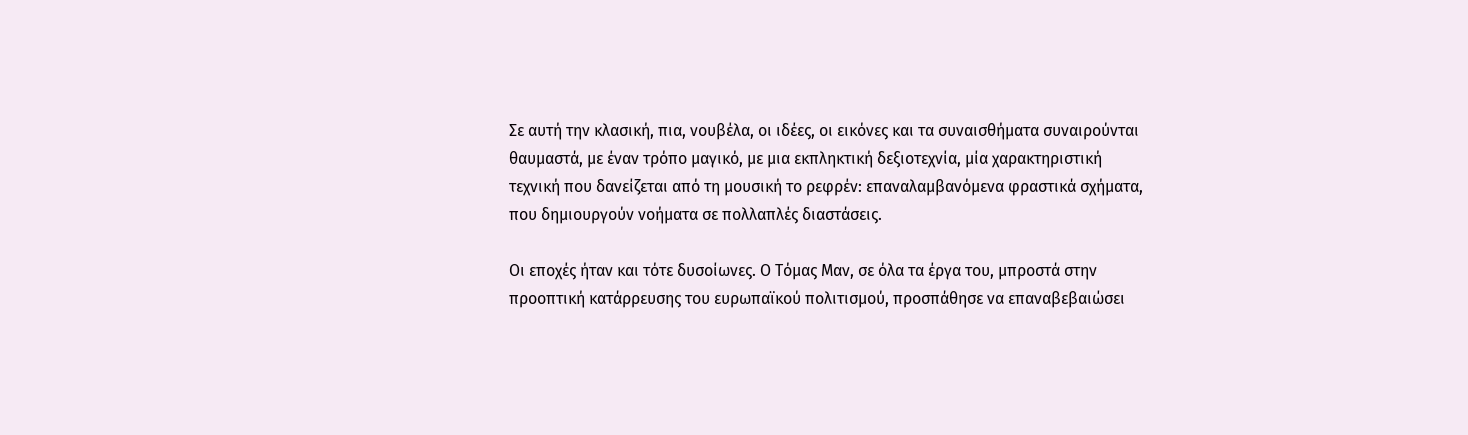Σε αυτή την κλασική, πια, νουβέλα, οι ιδέες, οι εικόνες και τα συναισθήματα συναιρούνται θαυμαστά, με έναν τρόπο μαγικό, με μια εκπληκτική δεξιοτεχνία, μία χαρακτηριστική τεχνική που δανείζεται από τη μουσική το ρεφρέν: επαναλαμβανόμενα φραστικά σχήματα, που δημιουργούν νοήματα σε πολλαπλές διαστάσεις.

Οι εποχές ήταν και τότε δυσοίωνες. Ο Τόμας Μαν, σε όλα τα έργα του, μπροστά στην προοπτική κατάρρευσης του ευρωπαϊκού πολιτισμού, προσπάθησε να επαναβεβαιώσει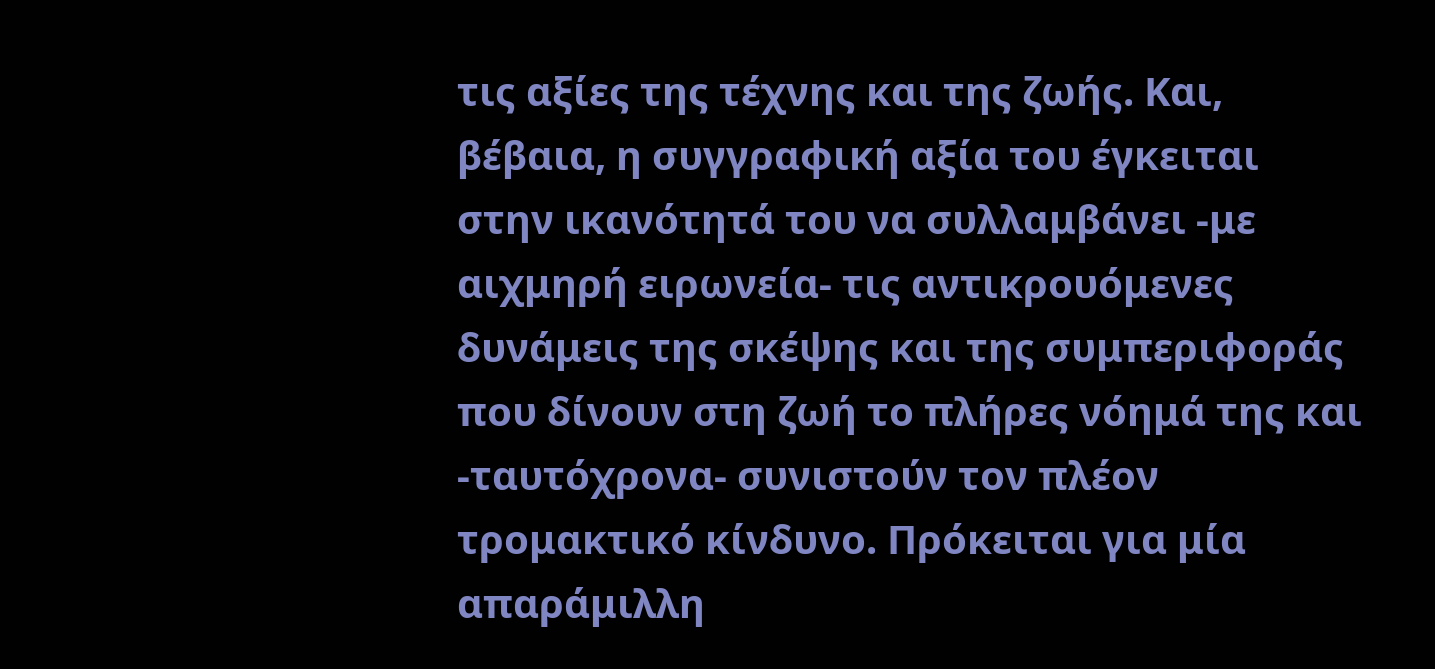τις αξίες της τέχνης και της ζωής. Και, βέβαια, η συγγραφική αξία του έγκειται στην ικανότητά του να συλλαμβάνει -με αιχμηρή ειρωνεία- τις αντικρουόμενες δυνάμεις της σκέψης και της συμπεριφοράς που δίνουν στη ζωή το πλήρες νόημά της και -ταυτόχρονα- συνιστούν τον πλέον τρομακτικό κίνδυνο. Πρόκειται για μία απαράμιλλη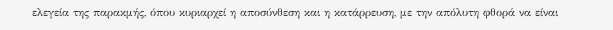ελεγεία της παρακμής, όπου κυριαρχεί η αποσύνθεση και η κατάρρευση, με την απόλυτη φθορά να είναι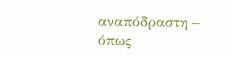αναπόδραστη – όπως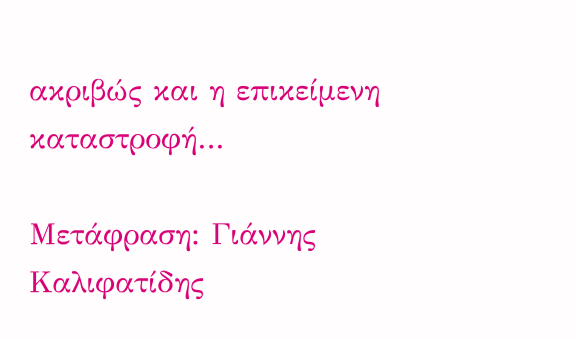ακριβώς και η επικείμενη καταστροφή…

Μετάφραση: Γιάννης Καλιφατίδης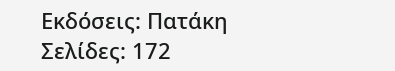Εκδόσεις: Πατάκη
Σελίδες: 172